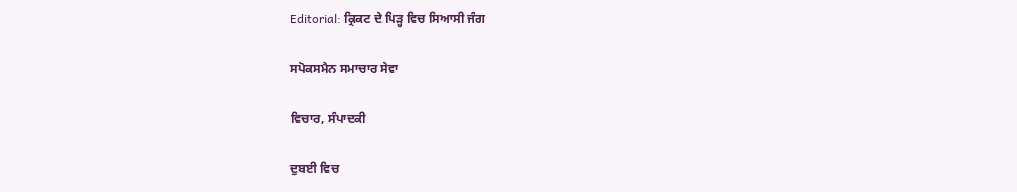Editorial: ਕ੍ਰਿਕਟ ਦੇ ਪਿੜ੍ਹ ਵਿਚ ਸਿਆਸੀ ਜੰਗ

ਸਪੋਕਸਮੈਨ ਸਮਾਚਾਰ ਸੇਵਾ

ਵਿਚਾਰ, ਸੰਪਾਦਕੀ

ਦੁਬਈ ਵਿਚ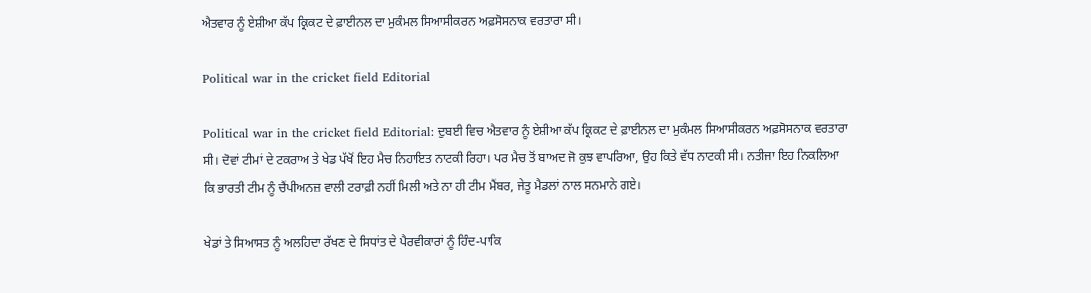ਐਤਵਾਰ ਨੂੰ ਏਸ਼ੀਆ ਕੱਪ ਕ੍ਰਿਕਟ ਦੇ ਫ਼ਾਈਨਲ ਦਾ ਮੁਕੰਮਲ ਸਿਆਸੀਕਰਨ ਅਫ਼ਸੋਸਨਾਕ ਵਰਤਾਰਾ ਸੀ।

Political war in the cricket field Editorial

Political war in the cricket field Editorial: ਦੁਬਈ ਵਿਚ ਐਤਵਾਰ ਨੂੰ ਏਸ਼ੀਆ ਕੱਪ ਕ੍ਰਿਕਟ ਦੇ ਫ਼ਾਈਨਲ ਦਾ ਮੁਕੰਮਲ ਸਿਆਸੀਕਰਨ ਅਫ਼ਸੋਸਨਾਕ ਵਰਤਾਰਾ ਸੀ। ਦੋਵਾਂ ਟੀਮਾਂ ਦੇ ਟਕਰਾਅ ਤੇ ਖੇਡ ਪੱਖੋਂ ਇਹ ਮੈਚ ਨਿਹਾਇਤ ਨਾਟਕੀ ਰਿਹਾ। ਪਰ ਮੈਚ ਤੋਂ ਬਾਅਦ ਜੋ ਕੁਝ ਵਾਪਰਿਆ, ਉਹ ਕਿਤੇ ਵੱਧ ਨਾਟਕੀ ਸੀ। ਨਤੀਜਾ ਇਹ ਨਿਕਲਿਆ ਕਿ ਭਾਰਤੀ ਟੀਮ ਨੂੰ ਚੈਂਪੀਅਨਜ਼ ਵਾਲੀ ਟਰਾਫ਼ੀ ਨਹੀਂ ਮਿਲੀ ਅਤੇ ਨਾ ਹੀ ਟੀਮ ਮੈਂਬਰ, ਜੇਤੂ ਮੈਡਲਾਂ ਨਾਲ ਸਨਮਾਨੇ ਗਏ।

ਖੇਡਾਂ ਤੇ ਸਿਆਸਤ ਨੂੰ ਅਲਹਿਦਾ ਰੱਖਣ ਦੇ ਸਿਧਾਂਤ ਦੇ ਪੈਰਵੀਕਾਰਾਂ ਨੂੰ ਹਿੰਦ-ਪਾਕਿ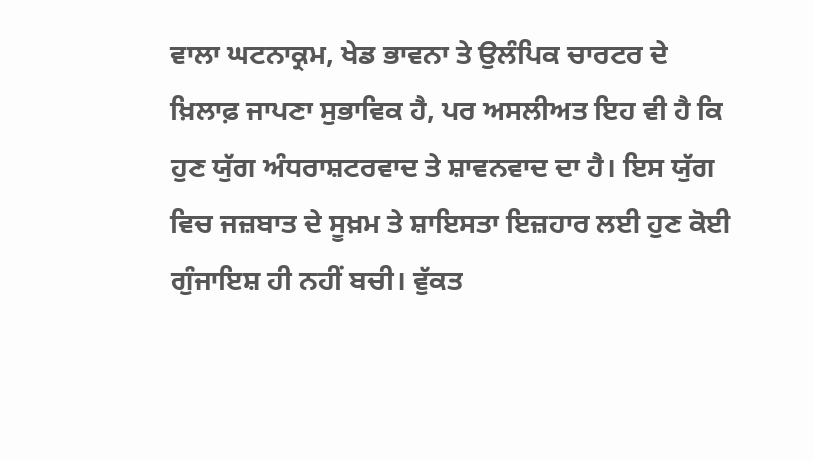ਵਾਲਾ ਘਟਨਾਕ੍ਰਮ, ਖੇਡ ਭਾਵਨਾ ਤੇ ਉਲੰਪਿਕ ਚਾਰਟਰ ਦੇ ਖ਼ਿਲਾਫ਼ ਜਾਪਣਾ ਸੁਭਾਵਿਕ ਹੈ, ਪਰ ਅਸਲੀਅਤ ਇਹ ਵੀ ਹੈ ਕਿ ਹੁਣ ਯੁੱਗ ਅੰਧਰਾਸ਼ਟਰਵਾਦ ਤੇ ਸ਼ਾਵਨਵਾਦ ਦਾ ਹੈ। ਇਸ ਯੁੱਗ ਵਿਚ ਜਜ਼ਬਾਤ ਦੇ ਸੂਖ਼ਮ ਤੇ ਸ਼ਾਇਸਤਾ ਇਜ਼ਹਾਰ ਲਈ ਹੁਣ ਕੋਈ ਗੁੰਜਾਇਸ਼ ਹੀ ਨਹੀਂ ਬਚੀ। ਵੁੱਕਤ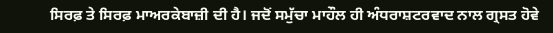ਸਿਰਫ਼ ਤੇ ਸਿਰਫ਼ ਮਾਅਰਕੇਬਾਜ਼ੀ ਦੀ ਹੈ। ਜਦੋਂ ਸਮੁੱਚਾ ਮਾਹੌਲ ਹੀ ਅੰਧਰਾਸ਼ਟਰਵਾਦ ਨਾਲ ਗ੍ਰਸਤ ਹੋਵੇ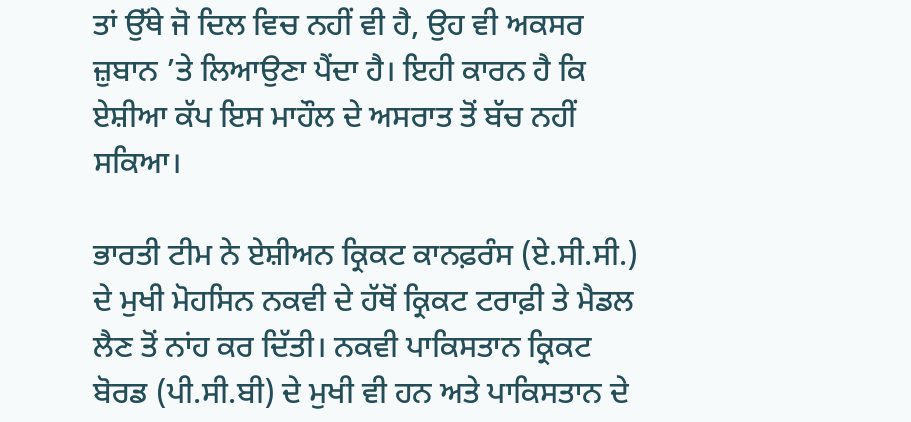ਤਾਂ ਉੱਥੇ ਜੋ ਦਿਲ ਵਿਚ ਨਹੀਂ ਵੀ ਹੈ, ਉਹ ਵੀ ਅਕਸਰ ਜ਼ੁਬਾਨ ’ਤੇ ਲਿਆਉਣਾ ਪੈਂਦਾ ਹੈ। ਇਹੀ ਕਾਰਨ ਹੈ ਕਿ ਏਸ਼ੀਆ ਕੱਪ ਇਸ ਮਾਹੌਲ ਦੇ ਅਸਰਾਤ ਤੋਂ ਬੱਚ ਨਹੀਂ ਸਕਿਆ।

ਭਾਰਤੀ ਟੀਮ ਨੇ ਏਸ਼ੀਅਨ ਕ੍ਰਿਕਟ ਕਾਨਫ਼ਰੰਸ (ਏ.ਸੀ.ਸੀ.) ਦੇ ਮੁਖੀ ਮੋਹਸਿਨ ਨਕਵੀ ਦੇ ਹੱਥੋਂ ਕ੍ਰਿਕਟ ਟਰਾਫ਼ੀ ਤੇ ਮੈਡਲ ਲੈਣ ਤੋਂ ਨਾਂਹ ਕਰ ਦਿੱਤੀ। ਨਕਵੀ ਪਾਕਿਸਤਾਨ ਕ੍ਰਿਕਟ ਬੋਰਡ (ਪੀ.ਸੀ.ਬੀ) ਦੇ ਮੁਖੀ ਵੀ ਹਨ ਅਤੇ ਪਾਕਿਸਤਾਨ ਦੇ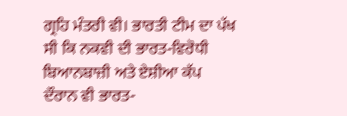ਗ੍ਰਹਿ ਮੰਤਰੀ ਵੀ। ਭਾਰਤੀ ਟੀਮ ਦਾ ਪੱਖ ਸੀ ਕਿ ਨਕਵੀ ਦੀ ਭਾਰਤ-ਵਿਰੋਧੀ ਬਿਆਨਬਾਜ਼ੀ ਅਤੇ ਏਸ਼ੀਆ ਕੱਪ ਦੌਰਾਨ ਵੀ ਭਾਰਤ-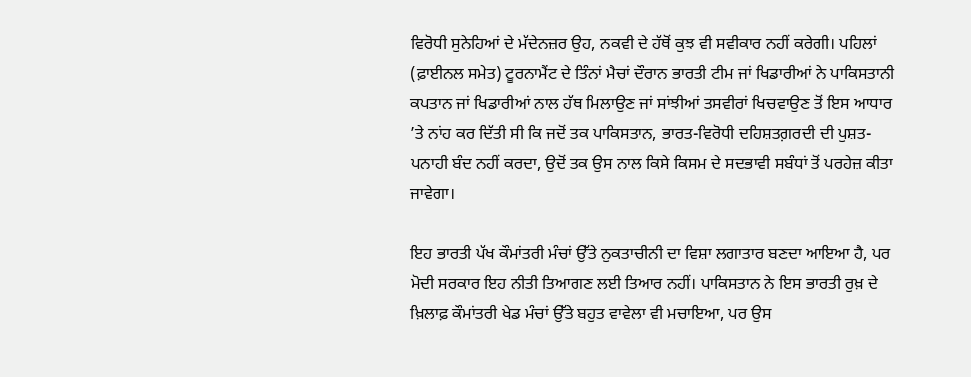ਵਿਰੋਧੀ ਸੁਨੇਹਿਆਂ ਦੇ ਮੱਦੇਨਜ਼ਰ ਉਹ, ਨਕਵੀ ਦੇ ਹੱਥੋਂ ਕੁਝ ਵੀ ਸਵੀਕਾਰ ਨਹੀਂ ਕਰੇਗੀ। ਪਹਿਲਾਂ (ਫ਼ਾਈਨਲ ਸਮੇਤ) ਟੂਰਨਾਮੈਂਟ ਦੇ ਤਿੰਨਾਂ ਮੈਚਾਂ ਦੌਰਾਨ ਭਾਰਤੀ ਟੀਮ ਜਾਂ ਖਿਡਾਰੀਆਂ ਨੇ ਪਾਕਿਸਤਾਨੀ ਕਪਤਾਨ ਜਾਂ ਖਿਡਾਰੀਆਂ ਨਾਲ ਹੱਥ ਮਿਲਾਉਣ ਜਾਂ ਸਾਂਝੀਆਂ ਤਸਵੀਰਾਂ ਖਿਚਵਾਉਣ ਤੋਂ ਇਸ ਆਧਾਰ ’ਤੇ ਨਾਂਹ ਕਰ ਦਿੱਤੀ ਸੀ ਕਿ ਜਦੋਂ ਤਕ ਪਾਕਿਸਤਾਨ, ਭਾਰਤ-ਵਿਰੋਧੀ ਦਹਿਸ਼ਤਗ਼ਰਦੀ ਦੀ ਪੁਸ਼ਤ-ਪਨਾਹੀ ਬੰਦ ਨਹੀਂ ਕਰਦਾ, ਉਦੋਂ ਤਕ ਉਸ ਨਾਲ ਕਿਸੇ ਕਿਸਮ ਦੇ ਸਦਭਾਵੀ ਸਬੰਧਾਂ ਤੋਂ ਪਰਹੇਜ਼ ਕੀਤਾ ਜਾਵੇਗਾ।

ਇਹ ਭਾਰਤੀ ਪੱਖ ਕੌਮਾਂਤਰੀ ਮੰਚਾਂ ਉੱਤੇ ਨੁਕਤਾਚੀਨੀ ਦਾ ਵਿਸ਼ਾ ਲਗਾਤਾਰ ਬਣਦਾ ਆਇਆ ਹੈ, ਪਰ ਮੋਦੀ ਸਰਕਾਰ ਇਹ ਨੀਤੀ ਤਿਆਗਣ ਲਈ ਤਿਆਰ ਨਹੀਂ। ਪਾਕਿਸਤਾਨ ਨੇ ਇਸ ਭਾਰਤੀ ਰੁਖ਼ ਦੇ ਖ਼ਿਲਾਫ਼ ਕੌਮਾਂਤਰੀ ਖੇਡ ਮੰਚਾਂ ਉੱਤੇ ਬਹੁਤ ਵਾਵੇਲਾ ਵੀ ਮਚਾਇਆ, ਪਰ ਉਸ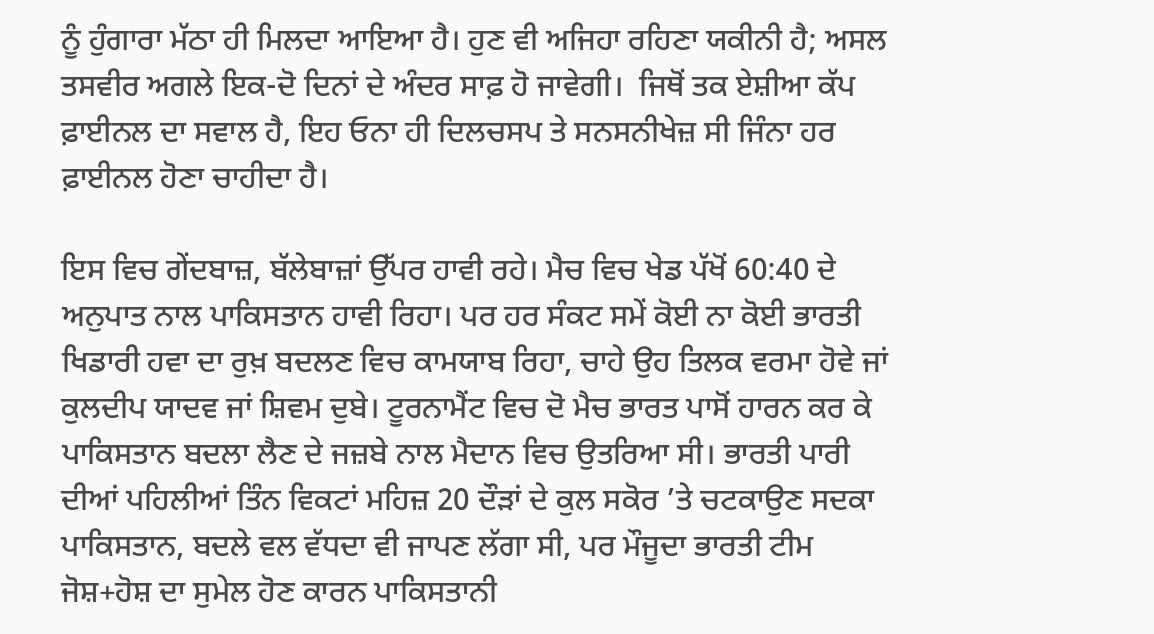ਨੂੰ ਹੁੰਗਾਰਾ ਮੱਠਾ ਹੀ ਮਿਲਦਾ ਆਇਆ ਹੈ। ਹੁਣ ਵੀ ਅਜਿਹਾ ਰਹਿਣਾ ਯਕੀਨੀ ਹੈ; ਅਸਲ ਤਸਵੀਰ ਅਗਲੇ ਇਕ-ਦੋ ਦਿਨਾਂ ਦੇ ਅੰਦਰ ਸਾਫ਼ ਹੋ ਜਾਵੇਗੀ।  ਜਿਥੋਂ ਤਕ ਏਸ਼ੀਆ ਕੱਪ ਫ਼ਾਈਨਲ ਦਾ ਸਵਾਲ ਹੈ, ਇਹ ਓਨਾ ਹੀ ਦਿਲਚਸਪ ਤੇ ਸਨਸਨੀਖੇਜ਼ ਸੀ ਜਿੰਨਾ ਹਰ ਫ਼ਾਈਨਲ ਹੋਣਾ ਚਾਹੀਦਾ ਹੈ।

ਇਸ ਵਿਚ ਗੇਂਦਬਾਜ਼, ਬੱਲੇਬਾਜ਼ਾਂ ਉੱਪਰ ਹਾਵੀ ਰਹੇ। ਮੈਚ ਵਿਚ ਖੇਡ ਪੱਖੋਂ 60:40 ਦੇ ਅਨੁਪਾਤ ਨਾਲ ਪਾਕਿਸਤਾਨ ਹਾਵੀ ਰਿਹਾ। ਪਰ ਹਰ ਸੰਕਟ ਸਮੇਂ ਕੋਈ ਨਾ ਕੋਈ ਭਾਰਤੀ ਖਿਡਾਰੀ ਹਵਾ ਦਾ ਰੁਖ਼ ਬਦਲਣ ਵਿਚ ਕਾਮਯਾਬ ਰਿਹਾ, ਚਾਹੇ ਉਹ ਤਿਲਕ ਵਰਮਾ ਹੋਵੇ ਜਾਂ ਕੁਲਦੀਪ ਯਾਦਵ ਜਾਂ ਸ਼ਿਵਮ ਦੁਬੇ। ਟੂਰਨਾਮੈਂਟ ਵਿਚ ਦੋ ਮੈਚ ਭਾਰਤ ਪਾਸੋਂ ਹਾਰਨ ਕਰ ਕੇ ਪਾਕਿਸਤਾਨ ਬਦਲਾ ਲੈਣ ਦੇ ਜਜ਼ਬੇ ਨਾਲ ਮੈਦਾਨ ਵਿਚ ਉਤਰਿਆ ਸੀ। ਭਾਰਤੀ ਪਾਰੀ ਦੀਆਂ ਪਹਿਲੀਆਂ ਤਿੰਨ ਵਿਕਟਾਂ ਮਹਿਜ਼ 20 ਦੌੜਾਂ ਦੇ ਕੁਲ ਸਕੋਰ ’ਤੇ ਚਟਕਾਉਣ ਸਦਕਾ ਪਾਕਿਸਤਾਨ, ਬਦਲੇ ਵਲ ਵੱਧਦਾ ਵੀ ਜਾਪਣ ਲੱਗਾ ਸੀ, ਪਰ ਮੌਜੂਦਾ ਭਾਰਤੀ ਟੀਮ ਜੋਸ਼+ਹੋਸ਼ ਦਾ ਸੁਮੇਲ ਹੋਣ ਕਾਰਨ ਪਾਕਿਸਤਾਨੀ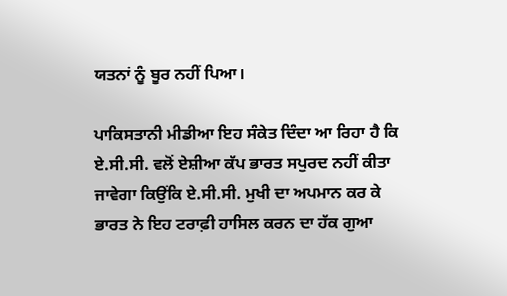ਯਤਨਾਂ ਨੂੰ ਬੂਰ ਨਹੀਂ ਪਿਆ।

ਪਾਕਿਸਤਾਨੀ ਮੀਡੀਆ ਇਹ ਸੰਕੇਤ ਦਿੰਦਾ ਆ ਰਿਹਾ ਹੈ ਕਿ ਏ.ਸੀ.ਸੀ. ਵਲੋਂ ਏਸ਼ੀਆ ਕੱਪ ਭਾਰਤ ਸਪੁਰਦ ਨਹੀਂ ਕੀਤਾ ਜਾਵੇਗਾ ਕਿਉਂਕਿ ਏ.ਸੀ.ਸੀ. ਮੁਖੀ ਦਾ ਅਪਮਾਨ ਕਰ ਕੇ ਭਾਰਤ ਨੇ ਇਹ ਟਰਾਫ਼ੀ ਹਾਸਿਲ ਕਰਨ ਦਾ ਹੱਕ ਗੁਆ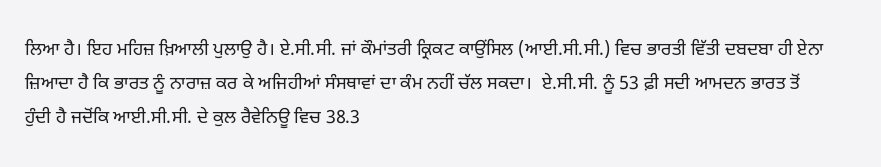ਲਿਆ ਹੈ। ਇਹ ਮਹਿਜ਼ ਖ਼ਿਆਲੀ ਪੁਲਾਉ ਹੈ। ਏ.ਸੀ.ਸੀ. ਜਾਂ ਕੌਮਾਂਤਰੀ ਕ੍ਰਿਕਟ ਕਾਉਂਸਿਲ (ਆਈ.ਸੀ.ਸੀ.) ਵਿਚ ਭਾਰਤੀ ਵਿੱਤੀ ਦਬਦਬਾ ਹੀ ਏਨਾ ਜ਼ਿਆਦਾ ਹੈ ਕਿ ਭਾਰਤ ਨੂੰ ਨਾਰਾਜ਼ ਕਰ ਕੇ ਅਜਿਹੀਆਂ ਸੰਸਥਾਵਾਂ ਦਾ ਕੰਮ ਨਹੀਂ ਚੱਲ ਸਕਦਾ।  ਏ.ਸੀ.ਸੀ. ਨੂੰ 53 ਫ਼ੀ ਸਦੀ ਆਮਦਨ ਭਾਰਤ ਤੋਂ ਹੁੰਦੀ ਹੈ ਜਦੋਂਕਿ ਆਈ.ਸੀ.ਸੀ. ਦੇ ਕੁਲ ਰੈਵੇਨਿਊ ਵਿਚ 38.3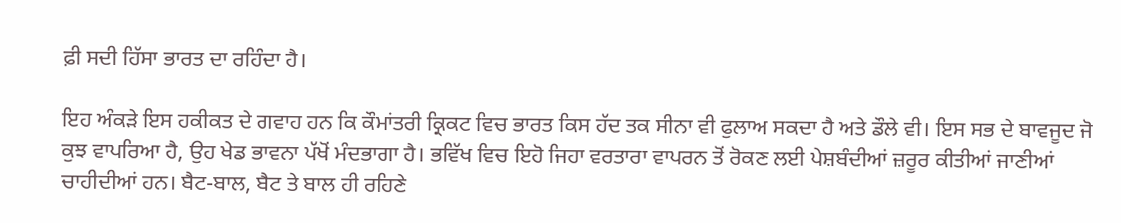ਫ਼ੀ ਸਦੀ ਹਿੱਸਾ ਭਾਰਤ ਦਾ ਰਹਿੰਦਾ ਹੈ।

ਇਹ ਅੰਕੜੇ ਇਸ ਹਕੀਕਤ ਦੇ ਗਵਾਹ ਹਨ ਕਿ ਕੌਮਾਂਤਰੀ ਕ੍ਰਿਕਟ ਵਿਚ ਭਾਰਤ ਕਿਸ ਹੱਦ ਤਕ ਸੀਨਾ ਵੀ ਫੁਲਾਅ ਸਕਦਾ ਹੈ ਅਤੇ ਡੌਲੇ ਵੀ। ਇਸ ਸਭ ਦੇ ਬਾਵਜੂਦ ਜੋ ਕੁਝ ਵਾਪਰਿਆ ਹੈ, ਉਹ ਖੇਡ ਭਾਵਨਾ ਪੱਖੋਂ ਮੰਦਭਾਗਾ ਹੈ। ਭਵਿੱਖ ਵਿਚ ਇਹੋ ਜਿਹਾ ਵਰਤਾਰਾ ਵਾਪਰਨ ਤੋਂ ਰੋਕਣ ਲਈ ਪੇਸ਼ਬੰਦੀਆਂ ਜ਼ਰੂਰ ਕੀਤੀਆਂ ਜਾਣੀਆਂ ਚਾਹੀਦੀਆਂ ਹਨ। ਬੈਟ-ਬਾਲ, ਬੈਟ ਤੇ ਬਾਲ ਹੀ ਰਹਿਣੇ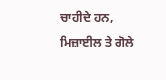ਚਾਹੀਦੇ ਹਨ, ਮਿਜ਼ਾਈਲ ਤੇ ਗੋਲੇ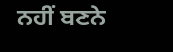ਨਹੀਂ ਬਣਨੇ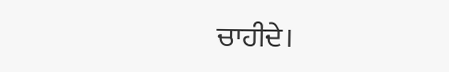ਚਾਹੀਦੇ।